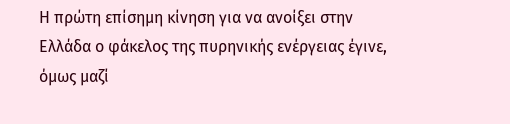Η πρώτη επίσημη κίνηση για να ανοίξει στην Ελλάδα ο φάκελος της πυρηνικής ενέργειας έγινε, όμως μαζί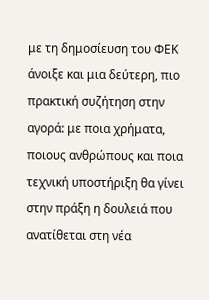με τη δημοσίευση του ΦΕΚ άνοιξε και μια δεύτερη, πιο πρακτική συζήτηση στην αγορά: με ποια χρήματα, ποιους ανθρώπους και ποια τεχνική υποστήριξη θα γίνει στην πράξη η δουλειά που ανατίθεται στη νέα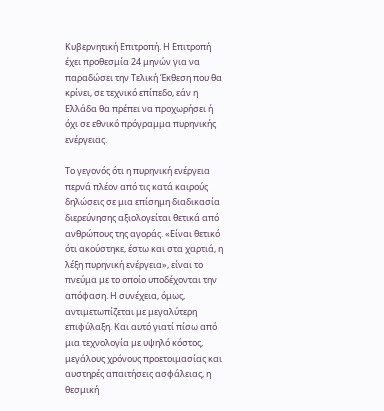Κυβερνητική Επιτροπή. Η Επιτροπή έχει προθεσμία 24 μηνών για να παραδώσει την Τελική Έκθεση που θα κρίνει, σε τεχνικό επίπεδο, εάν η Ελλάδα θα πρέπει να προχωρήσει ή όχι σε εθνικό πρόγραμμα πυρηνικής ενέργειας.

Το γεγονός ότι η πυρηνική ενέργεια περνά πλέον από τις κατά καιρούς δηλώσεις σε μια επίσημη διαδικασία διερεύνησης αξιολογείται θετικά από ανθρώπους της αγοράς. «Είναι θετικό ότι ακούστηκε, έστω και στα χαρτιά, η λέξη πυρηνική ενέργεια», είναι το πνεύμα με το οποίο υποδέχονται την απόφαση. Η συνέχεια, όμως, αντιμετωπίζεται με μεγαλύτερη επιφύλαξη. Και αυτό γιατί πίσω από μια τεχνολογία με υψηλό κόστος, μεγάλους χρόνους προετοιμασίας και αυστηρές απαιτήσεις ασφάλειας, η θεσμική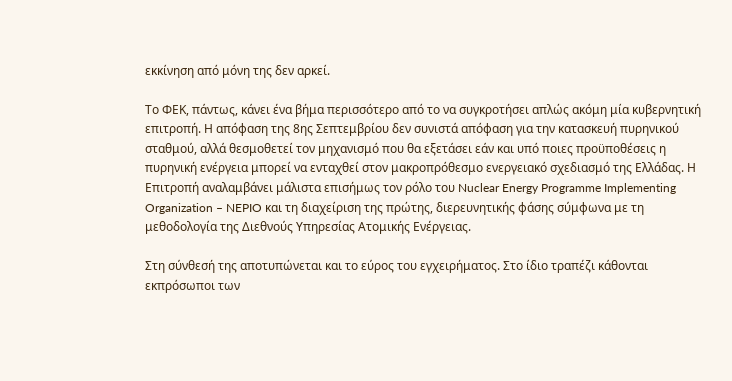εκκίνηση από μόνη της δεν αρκεί.

Το ΦΕΚ, πάντως, κάνει ένα βήμα περισσότερο από το να συγκροτήσει απλώς ακόμη μία κυβερνητική επιτροπή. Η απόφαση της 8ης Σεπτεμβρίου δεν συνιστά απόφαση για την κατασκευή πυρηνικού σταθμού, αλλά θεσμοθετεί τον μηχανισμό που θα εξετάσει εάν και υπό ποιες προϋποθέσεις η πυρηνική ενέργεια μπορεί να ενταχθεί στον μακροπρόθεσμο ενεργειακό σχεδιασμό της Ελλάδας. Η Επιτροπή αναλαμβάνει μάλιστα επισήμως τον ρόλο του Nuclear Energy Programme Implementing Organization – NEPIO και τη διαχείριση της πρώτης, διερευνητικής φάσης σύμφωνα με τη μεθοδολογία της Διεθνούς Υπηρεσίας Ατομικής Ενέργειας.

Στη σύνθεσή της αποτυπώνεται και το εύρος του εγχειρήματος. Στο ίδιο τραπέζι κάθονται εκπρόσωποι των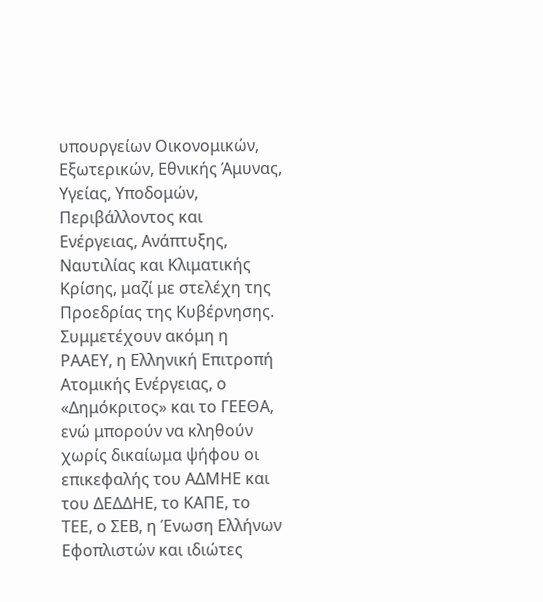υπουργείων Οικονομικών, Εξωτερικών, Εθνικής Άμυνας, Υγείας, Υποδομών, Περιβάλλοντος και Ενέργειας, Ανάπτυξης, Ναυτιλίας και Κλιματικής Κρίσης, μαζί με στελέχη της Προεδρίας της Κυβέρνησης. Συμμετέχουν ακόμη η ΡΑΑΕΥ, η Ελληνική Επιτροπή Ατομικής Ενέργειας, ο «Δημόκριτος» και το ΓΕΕΘΑ, ενώ μπορούν να κληθούν χωρίς δικαίωμα ψήφου οι επικεφαλής του ΑΔΜΗΕ και του ΔΕΔΔΗΕ, το ΚΑΠΕ, το ΤΕΕ, ο ΣΕΒ, η Ένωση Ελλήνων Εφοπλιστών και ιδιώτες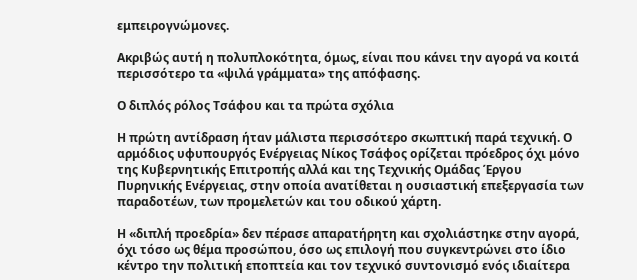εμπειρογνώμονες.

Ακριβώς αυτή η πολυπλοκότητα, όμως, είναι που κάνει την αγορά να κοιτά περισσότερο τα «ψιλά γράμματα» της απόφασης.

Ο διπλός ρόλος Τσάφου και τα πρώτα σχόλια

Η πρώτη αντίδραση ήταν μάλιστα περισσότερο σκωπτική παρά τεχνική. Ο αρμόδιος υφυπουργός Ενέργειας Νίκος Τσάφος ορίζεται πρόεδρος όχι μόνο της Κυβερνητικής Επιτροπής αλλά και της Τεχνικής Ομάδας Έργου Πυρηνικής Ενέργειας, στην οποία ανατίθεται η ουσιαστική επεξεργασία των παραδοτέων, των προμελετών και του οδικού χάρτη.

Η «διπλή προεδρία» δεν πέρασε απαρατήρητη και σχολιάστηκε στην αγορά, όχι τόσο ως θέμα προσώπου, όσο ως επιλογή που συγκεντρώνει στο ίδιο κέντρο την πολιτική εποπτεία και τον τεχνικό συντονισμό ενός ιδιαίτερα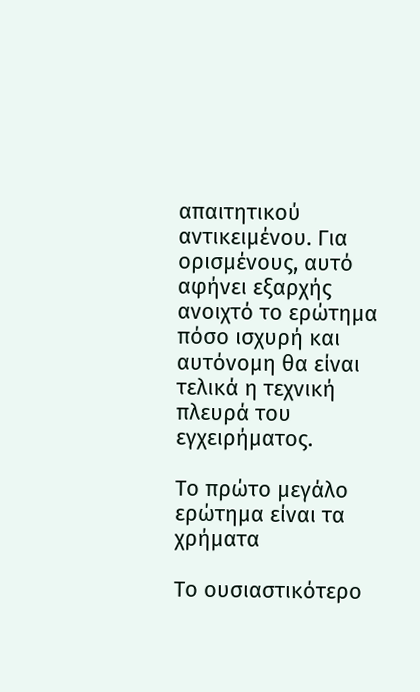απαιτητικού αντικειμένου. Για ορισμένους, αυτό αφήνει εξαρχής ανοιχτό το ερώτημα πόσο ισχυρή και αυτόνομη θα είναι τελικά η τεχνική πλευρά του εγχειρήματος.

Το πρώτο μεγάλο ερώτημα είναι τα χρήματα

Το ουσιαστικότερο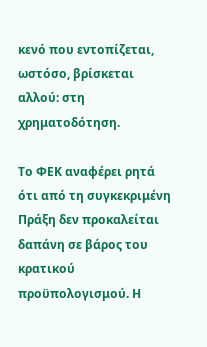κενό που εντοπίζεται, ωστόσο, βρίσκεται αλλού: στη χρηματοδότηση.

Το ΦΕΚ αναφέρει ρητά ότι από τη συγκεκριμένη Πράξη δεν προκαλείται δαπάνη σε βάρος του κρατικού προϋπολογισμού. Η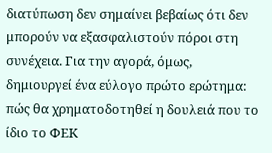διατύπωση δεν σημαίνει βεβαίως ότι δεν μπορούν να εξασφαλιστούν πόροι στη συνέχεια. Για την αγορά, όμως, δημιουργεί ένα εύλογο πρώτο ερώτημα: πώς θα χρηματοδοτηθεί η δουλειά που το ίδιο το ΦΕΚ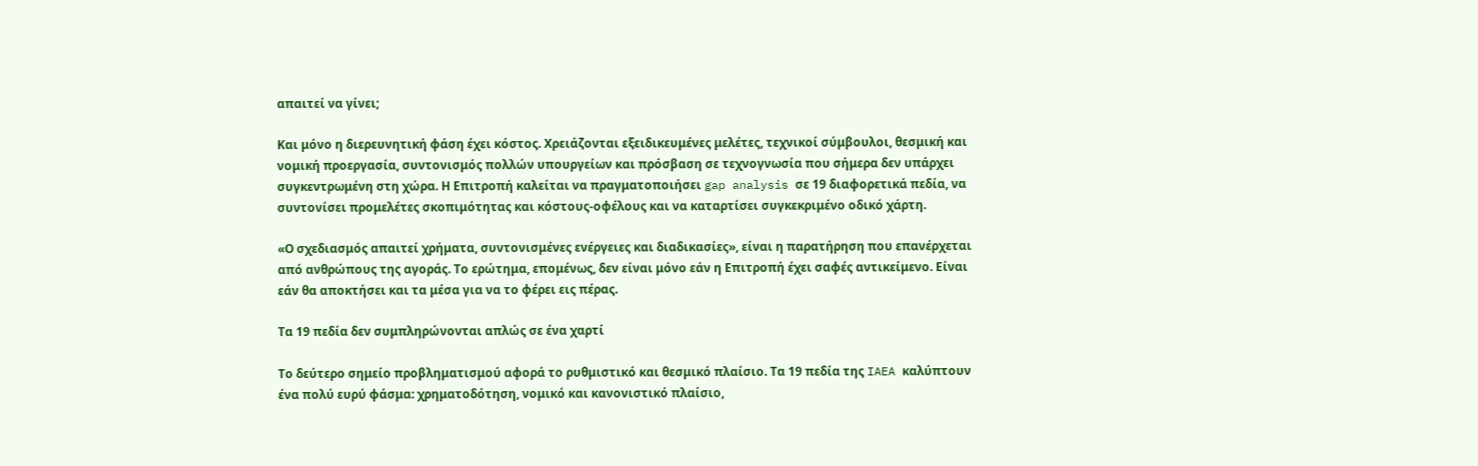απαιτεί να γίνει;

Και μόνο η διερευνητική φάση έχει κόστος. Χρειάζονται εξειδικευμένες μελέτες, τεχνικοί σύμβουλοι, θεσμική και νομική προεργασία, συντονισμός πολλών υπουργείων και πρόσβαση σε τεχνογνωσία που σήμερα δεν υπάρχει συγκεντρωμένη στη χώρα. Η Επιτροπή καλείται να πραγματοποιήσει gap analysis σε 19 διαφορετικά πεδία, να συντονίσει προμελέτες σκοπιμότητας και κόστους-οφέλους και να καταρτίσει συγκεκριμένο οδικό χάρτη.

«Ο σχεδιασμός απαιτεί χρήματα, συντονισμένες ενέργειες και διαδικασίες», είναι η παρατήρηση που επανέρχεται από ανθρώπους της αγοράς. Το ερώτημα, επομένως, δεν είναι μόνο εάν η Επιτροπή έχει σαφές αντικείμενο. Είναι εάν θα αποκτήσει και τα μέσα για να το φέρει εις πέρας.

Τα 19 πεδία δεν συμπληρώνονται απλώς σε ένα χαρτί

Το δεύτερο σημείο προβληματισμού αφορά το ρυθμιστικό και θεσμικό πλαίσιο. Τα 19 πεδία της IAEA καλύπτουν ένα πολύ ευρύ φάσμα: χρηματοδότηση, νομικό και κανονιστικό πλαίσιο,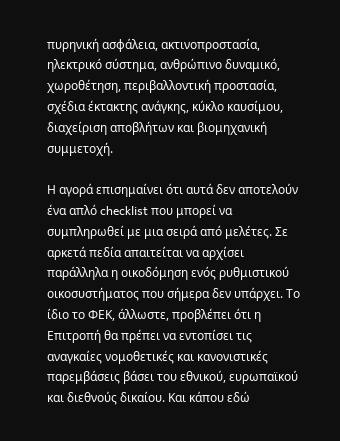πυρηνική ασφάλεια, ακτινοπροστασία, ηλεκτρικό σύστημα, ανθρώπινο δυναμικό, χωροθέτηση, περιβαλλοντική προστασία, σχέδια έκτακτης ανάγκης, κύκλο καυσίμου, διαχείριση αποβλήτων και βιομηχανική συμμετοχή.

Η αγορά επισημαίνει ότι αυτά δεν αποτελούν ένα απλό checklist που μπορεί να συμπληρωθεί με μια σειρά από μελέτες. Σε αρκετά πεδία απαιτείται να αρχίσει παράλληλα η οικοδόμηση ενός ρυθμιστικού οικοσυστήματος που σήμερα δεν υπάρχει. Το ίδιο το ΦΕΚ, άλλωστε, προβλέπει ότι η Επιτροπή θα πρέπει να εντοπίσει τις αναγκαίες νομοθετικές και κανονιστικές παρεμβάσεις βάσει του εθνικού, ευρωπαϊκού και διεθνούς δικαίου. Και κάπου εδώ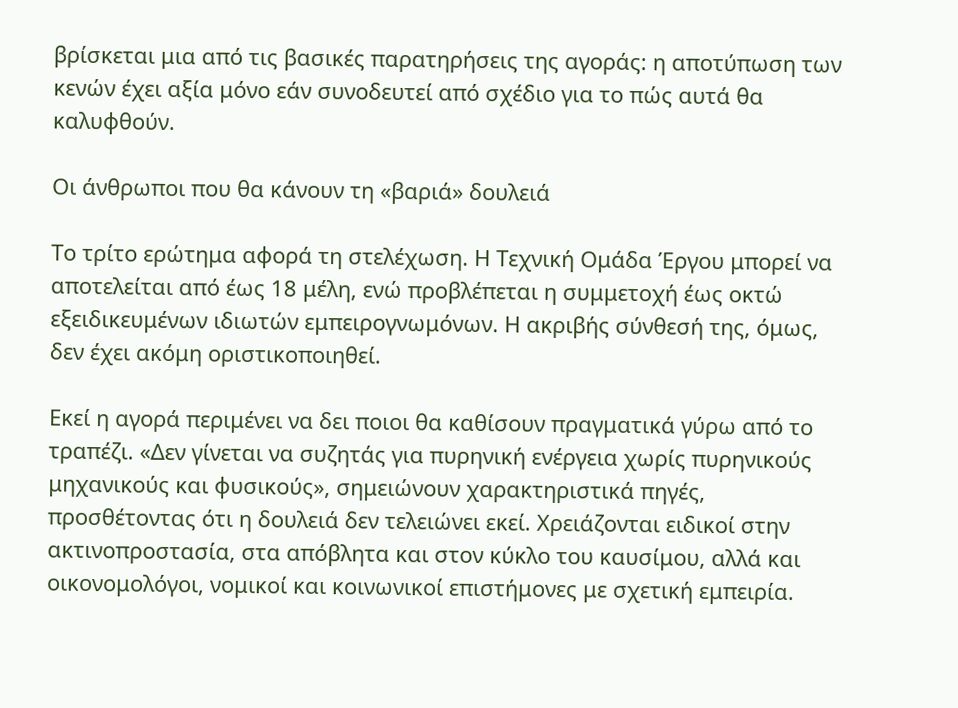βρίσκεται μια από τις βασικές παρατηρήσεις της αγοράς: η αποτύπωση των κενών έχει αξία μόνο εάν συνοδευτεί από σχέδιο για το πώς αυτά θα καλυφθούν.

Οι άνθρωποι που θα κάνουν τη «βαριά» δουλειά

Το τρίτο ερώτημα αφορά τη στελέχωση. Η Τεχνική Ομάδα Έργου μπορεί να αποτελείται από έως 18 μέλη, ενώ προβλέπεται η συμμετοχή έως οκτώ εξειδικευμένων ιδιωτών εμπειρογνωμόνων. Η ακριβής σύνθεσή της, όμως, δεν έχει ακόμη οριστικοποιηθεί.

Εκεί η αγορά περιμένει να δει ποιοι θα καθίσουν πραγματικά γύρω από το τραπέζι. «Δεν γίνεται να συζητάς για πυρηνική ενέργεια χωρίς πυρηνικούς μηχανικούς και φυσικούς», σημειώνουν χαρακτηριστικά πηγές, προσθέτοντας ότι η δουλειά δεν τελειώνει εκεί. Χρειάζονται ειδικοί στην ακτινοπροστασία, στα απόβλητα και στον κύκλο του καυσίμου, αλλά και οικονομολόγοι, νομικοί και κοινωνικοί επιστήμονες με σχετική εμπειρία.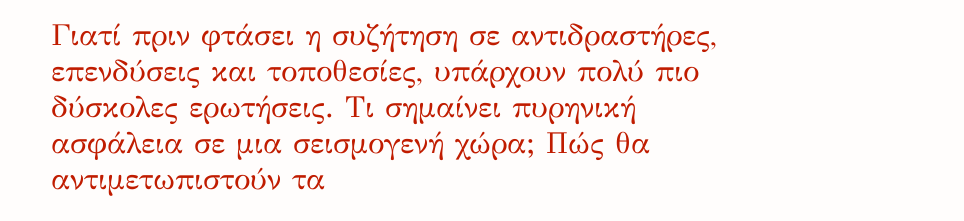Γιατί πριν φτάσει η συζήτηση σε αντιδραστήρες, επενδύσεις και τοποθεσίες, υπάρχουν πολύ πιο δύσκολες ερωτήσεις. Τι σημαίνει πυρηνική ασφάλεια σε μια σεισμογενή χώρα; Πώς θα αντιμετωπιστούν τα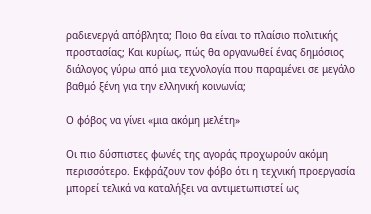ραδιενεργά απόβλητα; Ποιο θα είναι το πλαίσιο πολιτικής προστασίας; Και κυρίως, πώς θα οργανωθεί ένας δημόσιος διάλογος γύρω από μια τεχνολογία που παραμένει σε μεγάλο βαθμό ξένη για την ελληνική κοινωνία;

Ο φόβος να γίνει «μια ακόμη μελέτη»

Οι πιο δύσπιστες φωνές της αγοράς προχωρούν ακόμη περισσότερο. Εκφράζουν τον φόβο ότι η τεχνική προεργασία μπορεί τελικά να καταλήξει να αντιμετωπιστεί ως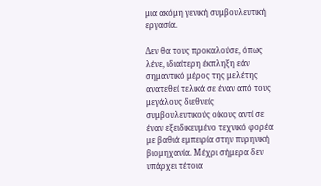μια ακόμη γενική συμβουλευτική εργασία.

Δεν θα τους προκαλούσε, όπως λένε, ιδιαίτερη έκπληξη εάν σημαντικό μέρος της μελέτης ανατεθεί τελικά σε έναν από τους μεγάλους διεθνείς συμβουλευτικούς οίκους αντί σε έναν εξειδικευμένο τεχνικό φορέα με βαθιά εμπειρία στην πυρηνική βιομηχανία. Μέχρι σήμερα δεν υπάρχει τέτοια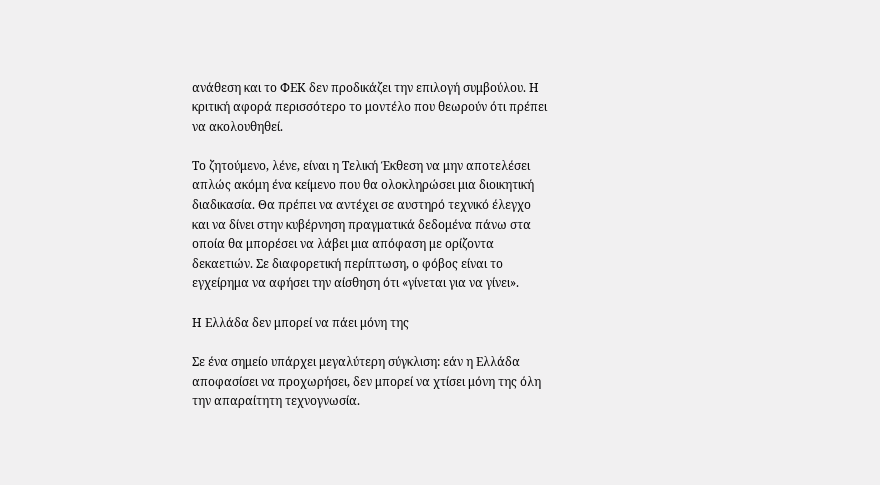ανάθεση και το ΦΕΚ δεν προδικάζει την επιλογή συμβούλου. Η κριτική αφορά περισσότερο το μοντέλο που θεωρούν ότι πρέπει να ακολουθηθεί.

Το ζητούμενο, λένε, είναι η Τελική Έκθεση να μην αποτελέσει απλώς ακόμη ένα κείμενο που θα ολοκληρώσει μια διοικητική διαδικασία. Θα πρέπει να αντέχει σε αυστηρό τεχνικό έλεγχο και να δίνει στην κυβέρνηση πραγματικά δεδομένα πάνω στα οποία θα μπορέσει να λάβει μια απόφαση με ορίζοντα δεκαετιών. Σε διαφορετική περίπτωση, ο φόβος είναι το εγχείρημα να αφήσει την αίσθηση ότι «γίνεται για να γίνει».

Η Ελλάδα δεν μπορεί να πάει μόνη της

Σε ένα σημείο υπάρχει μεγαλύτερη σύγκλιση: εάν η Ελλάδα αποφασίσει να προχωρήσει, δεν μπορεί να χτίσει μόνη της όλη την απαραίτητη τεχνογνωσία.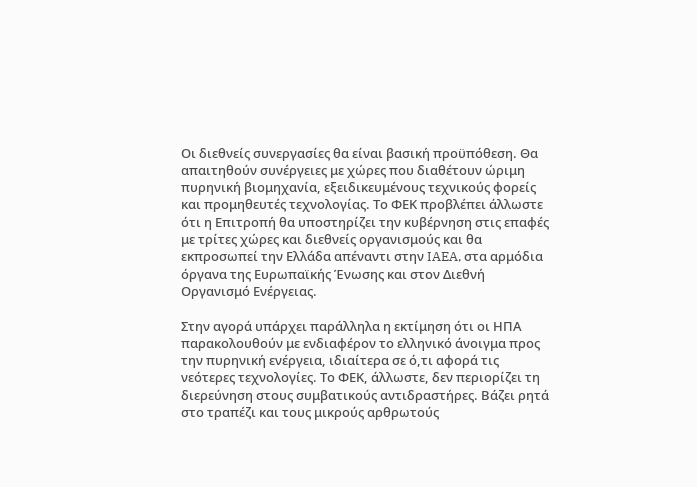Οι διεθνείς συνεργασίες θα είναι βασική προϋπόθεση. Θα απαιτηθούν συνέργειες με χώρες που διαθέτουν ώριμη πυρηνική βιομηχανία, εξειδικευμένους τεχνικούς φορείς και προμηθευτές τεχνολογίας. Το ΦΕΚ προβλέπει άλλωστε ότι η Επιτροπή θα υποστηρίζει την κυβέρνηση στις επαφές με τρίτες χώρες και διεθνείς οργανισμούς και θα εκπροσωπεί την Ελλάδα απέναντι στην IAEA, στα αρμόδια όργανα της Ευρωπαϊκής Ένωσης και στον Διεθνή Οργανισμό Ενέργειας.

Στην αγορά υπάρχει παράλληλα η εκτίμηση ότι οι ΗΠΑ παρακολουθούν με ενδιαφέρον το ελληνικό άνοιγμα προς την πυρηνική ενέργεια, ιδιαίτερα σε ό,τι αφορά τις νεότερες τεχνολογίες. Το ΦΕΚ, άλλωστε, δεν περιορίζει τη διερεύνηση στους συμβατικούς αντιδραστήρες. Βάζει ρητά στο τραπέζι και τους μικρούς αρθρωτούς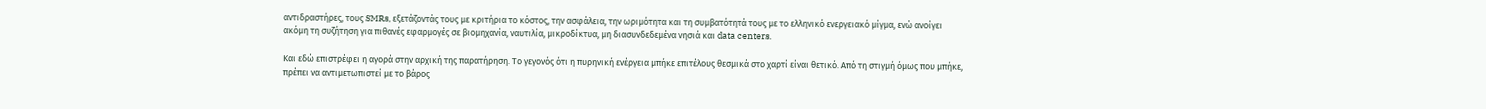αντιδραστήρες, τους SMRs, εξετάζοντάς τους με κριτήρια το κόστος, την ασφάλεια, την ωριμότητα και τη συμβατότητά τους με το ελληνικό ενεργειακό μίγμα, ενώ ανοίγει ακόμη τη συζήτηση για πιθανές εφαρμογές σε βιομηχανία, ναυτιλία, μικροδίκτυα, μη διασυνδεδεμένα νησιά και data centers.

Και εδώ επιστρέφει η αγορά στην αρχική της παρατήρηση. Το γεγονός ότι η πυρηνική ενέργεια μπήκε επιτέλους θεσμικά στο χαρτί είναι θετικό. Από τη στιγμή όμως που μπήκε, πρέπει να αντιμετωπιστεί με το βάρος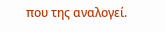που της αναλογεί.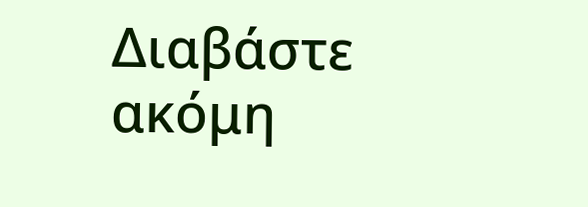Διαβάστε ακόμη